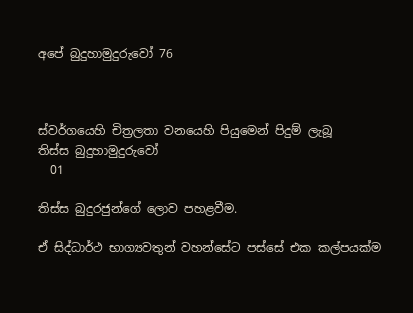අපේ බුදුහාමුදුරුවෝ 76



ස්වර්ගයෙහි චිත්‍රලතා වනයෙහි පියුමෙන් පිදුම් ලැබූ
තිස්ස බුදුහාමුදුරුවෝ
  01

තිස්ස බුදුරජුන්ගේ ලොව පහළවීම.

ඒ සිද්ධාර්ථ භාග්‍යවතුන් වහන්සේට පස්සේ එක කල්පයක්ම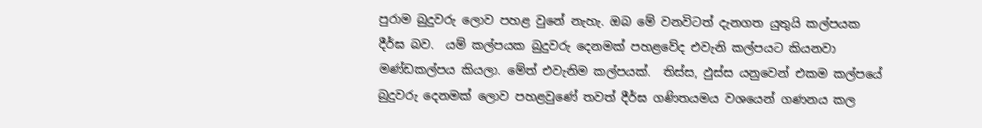පුරාම බුදුවරු ලොව පහළ වුනේ නැහැ. ඔබ මේ වනවිටත් දැනගත යුතුයි කල්පයක දීර්ඝ බව.  යම් කල්පයක බුදුවරු දෙනමක් පහළවේද එවැනි කල්පයට කියනවා මණ්ඩකල්පය කියලා. මේත් එවැනිම කල්පයක්.  තිස්ස, ඵුස්ස යනුවෙන් එකම කල්පයේ බුදුවරු දෙනමක් ලොව පහළවුණේ තවත් දීර්ඝ ගණිතයමය වශයෙන් ගණනය කල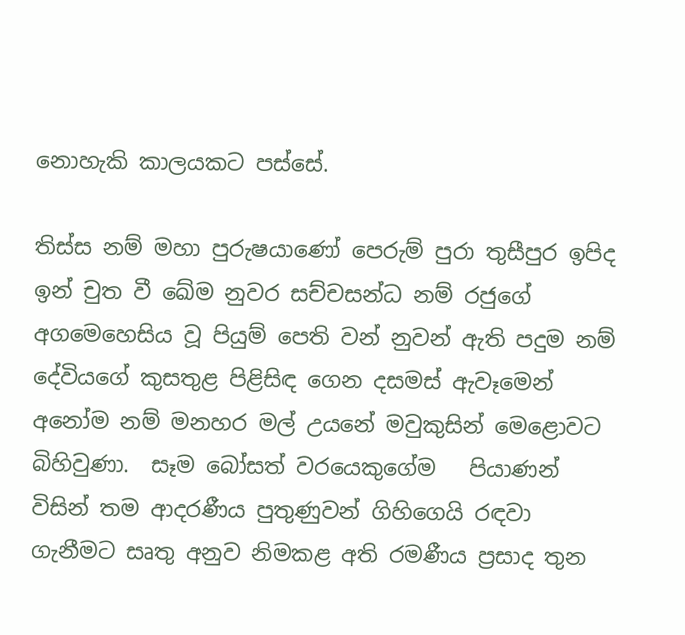නොහැකි කාලයකට පස්සේ.

තිස්ස නම් මහා පුරුෂයාණෝ පෙරුම් පුරා තුසීපුර ඉපිද ඉන් චුත වී ඛේම නුවර සච්චසන්ධ නම් රජුගේ අගමෙහෙසිය වූ පියුම් පෙති වන් නුවන් ඇති පදුම නම් දේවියගේ කුසතුළ පිළිසිඳ ගෙන දසමස් ඇවෑමෙන් අනෝම නම් මනහර මල් උයනේ මවුකුසින් මෙළොවට බිහිවුණා.  සෑම බෝසත් වරයෙකුගේම   පියාණන් විසින් තම ආදරණීය පුතුණුවන් ගිහිගෙයි රඳවා ගැනීමට සෘතු අනුව නිමකළ අති රමණීය ප්‍රසාද තුන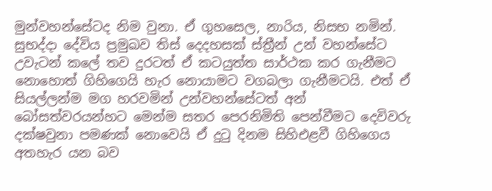මුන්වහන්සේටද නිම වුනා. ඒ ගුහසෙල, නාරිය, නිසභ නමින්. සුභද්දා දේවිය ප්‍රමුඛව තිස් දෙදහසක් ස්ත්‍රීන් උන් වහන්සේට උවැටන් කලේ තව දුරටත් ඒ කටයුත්ත සාර්ථක කර ගැනීමට නොහොත් ගිහිගෙයි හැර නොයාමට වගබලා ගැනීමටයි. එත් ඒ සියල්ලන්ම මග හරවමින් උන්වහන්සේටත් අන් බෝසත්වරයන්හට මෙන්ම සතර පෙරනිමිති පෙන්වීමට දෙවිවරු දක්ෂවුනා පමණක් නොවෙයි ඒ දුටු දිනම සිහිඑළවී ගිහිගෙය අතහැර යන බව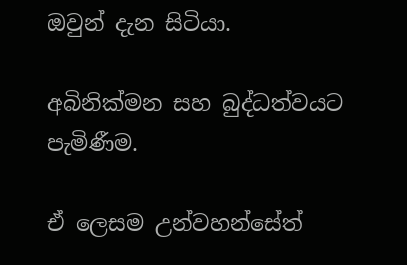ඔවුන් දැන සිටියා.

අබිනික්මන සහ බුද්ධත්වයට පැමිණීම.

ඒ ලෙසම උන්වහන්සේත්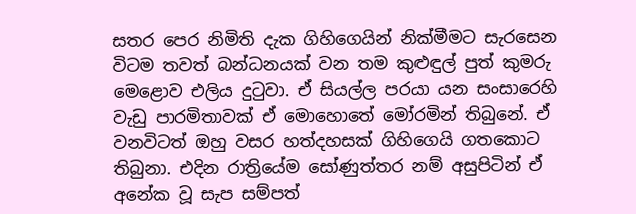සතර පෙර නිමිති දැක ගිහිගෙයින් නික්මීමට සැරසෙන විටම තවත් බන්ධනයක් වන තම කුළුඳුල් පුත් කුමරු මෙළොව එලිය දුටුවා. ඒ සියල්ල පරයා යන සංසාරෙහි වැඩු පාරමිතාවක් ඒ මොහොතේ මෝරමින් තිබුනේ. ඒ වනවිටත් ඔහු වසර හත්දහසක් ගිහිගෙයි ගතකොට තිබුනා. එදින රාත්‍රියේම සෝණුත්තර නම් අසුපිටින් ඒ අනේක වූ සැප සම්පත්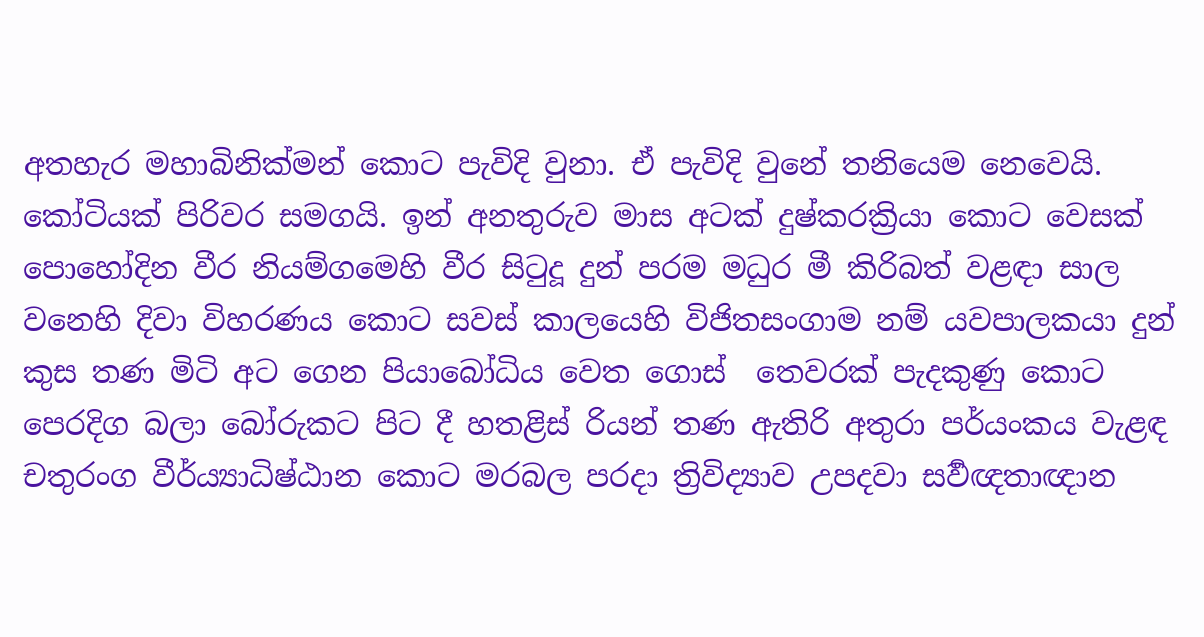අතහැර මහාබිනික්මන් කොට පැවිදි වුනා. ඒ පැවිදි වුනේ තනියෙම නෙවෙයි. කෝටියක් පිරිවර සමගයි. ඉන් අනතුරුව මාස අටක් දුෂ්කරක්‍රියා කොට වෙසක් පොහෝදින වීර නියම්ගමෙහි වීර සිටුදූ දුන් පරම මධුර මී කිරිබත් වළඳා සාල වනෙහි දිවා විහරණය කොට සවස් කාලයෙහි විජිතසංගාම නම් යවපාලකයා දුන් කුස තණ මිටි අට ගෙන පියාබෝධිය වෙත ගොස්  තෙවරක් පැදකුණු කොට පෙරදිග බලා බෝරුකට පිට දී හතළිස් රියන් තණ ඇතිරි අතුරා පර්යංකය වැළඳ චතුරංග වීර්ය්‍යාධිෂ්ඨාන කොට මරබල පරදා ත්‍රිවිද්‍යාව උපදවා සර්‍වඥතාඥාන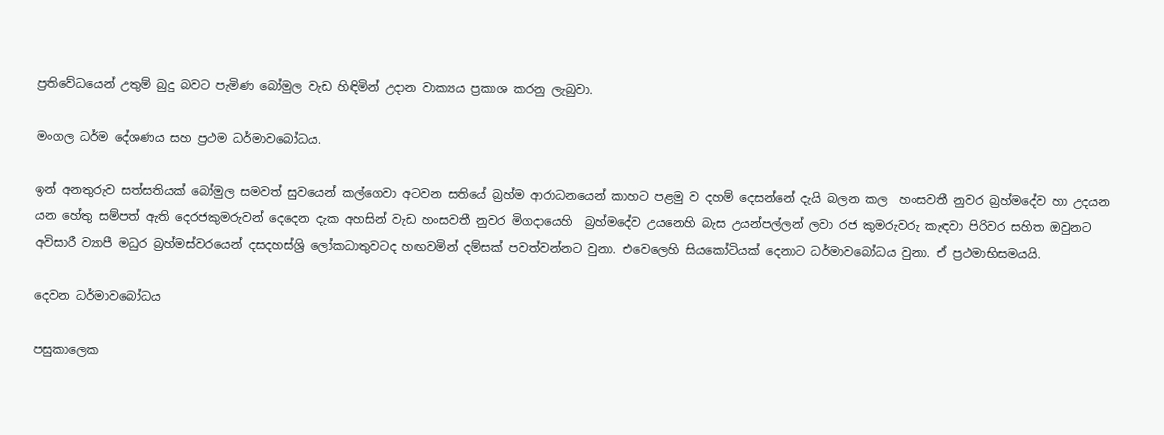ප්‍රතිවේධයෙන් උතුම් බුදු බවට පැමිණ බෝමුල වැඩ හිඳිමින් උදාන වාක්‍යය ප්‍රකාශ කරනු ලැබුවා.

මංගල ධර්ම දේශණය සහ ප්‍රථම ධර්මාවබෝධය.

ඉන් අනතුරුව සත්සතියක් බෝමුල සමවත් සුවයෙන් කල්ගෙවා අටවන සතියේ බ්‍රහ්ම ආරාධනයෙන් කාහට පළමු ව දහම් දෙසන්නේ දැයි බලන කල  හංසවතී නුවර බ්‍රහ්මදේව හා උදයන යන හේතු සම්පත් ඇති දෙරජකුමරුවන් දෙදෙන දැක අහසින් වැඩ හංසවතී නුවර මිගදායෙහි  බ්‍රහ්මදේව උයනෙහි බැස උයන්පල්ලන් ලවා රජ කුමරුවරු කැඳවා පිරිවර සහිත ඔවුනට අවිසාරී ව්‍යාපී මධුර බ්‍රහ්මස්වරයෙන් දසදහස්ශ්‍රි ලෝකධාතුවටද හඟවමින් දම්සක් පවත්වන්නට වුනා. එවෙලෙහි සියකෝටියක් දෙනාට ධර්මාවබෝධය වුනා. ඒ ප්‍රථමාභිසමයයි.

දෙවන ධර්මාවබෝධය

පසුකාලෙක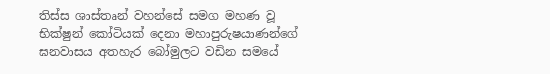තිස්ස ශාස්තෘන් වහන්සේ සමග මහණ වූ භික්ෂුන් කෝටියක් දෙනා මහාපුරුෂයාණන්ගේ ඝනවාසය අතහැර බෝමුලට වඩින සමයේ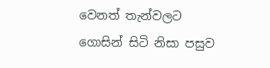වෙනත් තැන්වලට ගොසින් සිටි නිසා පසුව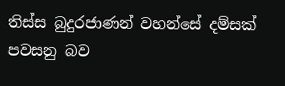තිස්ස බුදුරජාණන් වහන්සේ දම්සක් පවසනු බව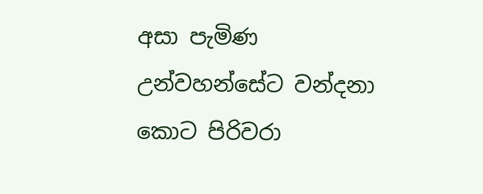අසා පැමිණ උන්වහන්සේට වන්දනා කොට පිරිවරා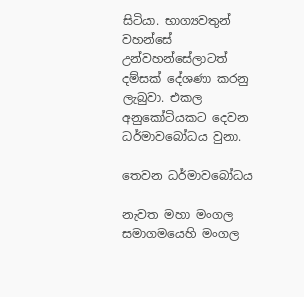සිටියා. භාග්‍යවතුන් වහන්සේ උන්වහන්සේලාටත් දම්සක් දේශණා කරනු ලැබුවා. එකල අනුකෝටියකට දෙවන ධර්මාවබෝධය වුනා.

තෙවන ධර්මාවබෝධය

නැවත මහා මංගල සමාගමයෙහි මංගල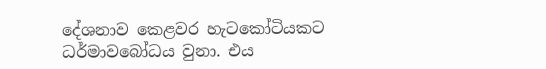දේශනාව කෙළවර හැටකෝටියකට ධර්මාවබෝධය වුනා. එය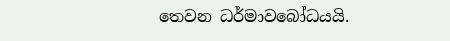තෙවන ධර්මාවබෝධයයි.